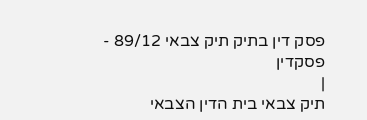פסק דין בתיק תיק צבאי 89/12 - פסקדין
|
תיק צבאי בית הדין הצבאי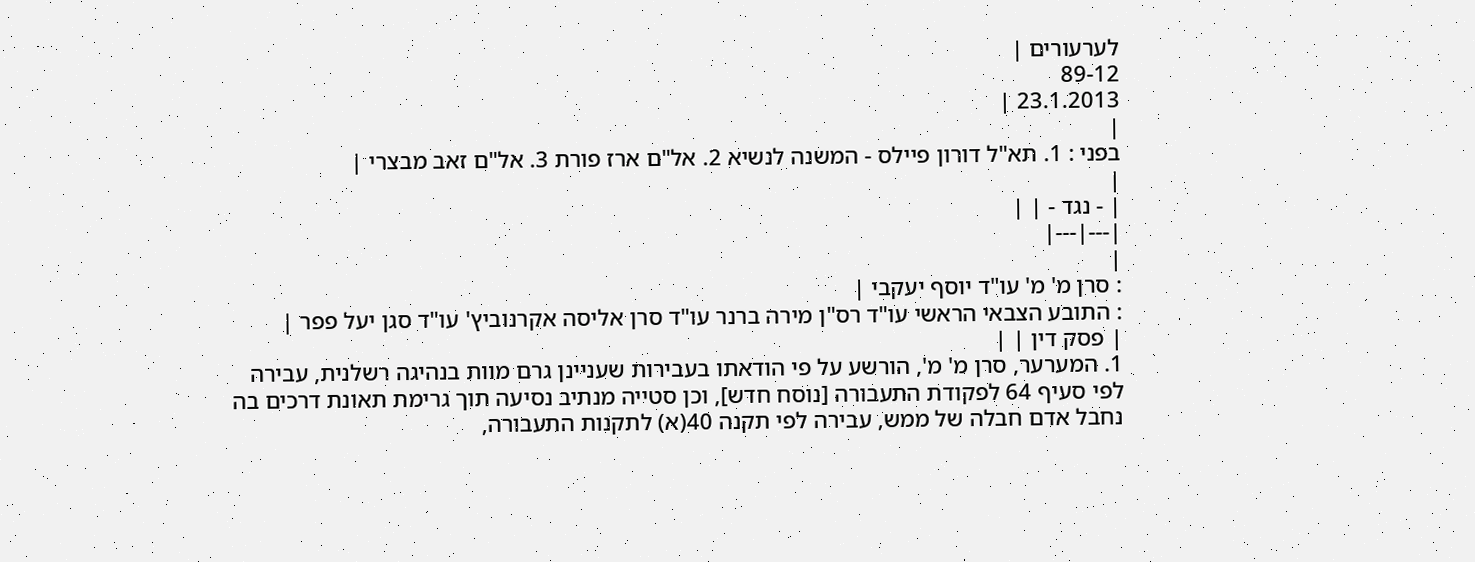לערעורים |
89-12
23.1.2013 |
|
בפני : 1. תא"ל דורון פיילס - המשנה לנשיא 2. אל"ם ארז פורת 3. אל"ם זאב מבצרי |
|
| - נגד - | |
|---|---|
|
: סרן מ' מ' עו"ד יוסף יעקבי |
: התובע הצבאי הראשי עו"ד רס"ן מירה ברנר עו"ד סרן אליסה אקרנוביץ' עו"ד סגן יעל פפר |
| פסק דין | |
1. המערער, סרן מ' מ', הורשע על פי הודאתו בעבירות שעניינן גרם מוות בנהיגה רשלנית, עבירה לפי סעיף 64 לפקודת התעבורה [נוסח חדש], וכן סטייה מנתיב נסיעה תוך גרימת תאונת דרכים בה נחבל אדם חבלה של ממש, עבירה לפי תקנה 40(א) לתקנות התעבורה,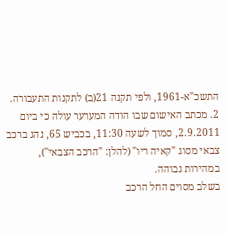התשכ"א-1961, ולפי תקנה 21(ב) לתקנות התעבורה.
2. מכתב האישום שבו הודה המערער עולה כי ביום 2.9.2011, סמוך לשעה 11:30, בכביש 65, נהג ברכב צבאי מסוג "קאיה ריו" (להלן: "הרכב הצבאי"), במהירות גבוהה.
בשלב מסוים החל הרכב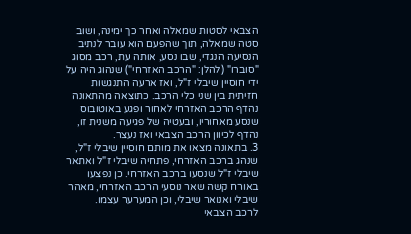הצבאי לסטות שמאלה ואחר כך ימינה, ושוב סטה שמאלה, תוך שהפעם הוא עובר לנתיב הנסיעה הנגדי, שבו נסע, אותה עת, רכב מסוג "סוברו" (להלן: "הרכב האזרחי") שנהוג היה על ידי חוסיין שיבלי ז"ל, ואז ארעה התנגשות חזיתית בין שני כלי הרכב. כתוצאה מהתאונה נהדף הרכב האזרחי לאחור ופגע באוטובוס שנסע מאחוריו, ובעטיה של פגיעה משנית זו, נהדף לכיוון הרכב הצבאי ואז נעצר.
3. בתאונה מצאו את מותם חוסיין שיבלי ז"ל, שנהג ברכב האזרחי, פתחיה שיבלי ז"ל ואתאר שיבלי ז"ל שנסעו ברכב האזרחי. כן נפצעו באורח קשה שאר נוסעי הרכב האזרחי, מאהר שיבלי ואנואר שיבלי, וכן המערער עצמו.
לרכב הצבאי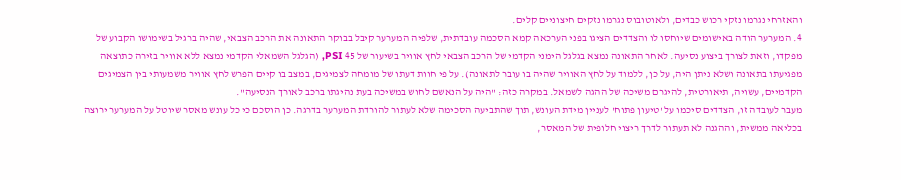והאזרחי נגרמו נזקי רכוש כבדים, ולאוטובוס נגרמו נזקים חיצוניים קלים.
4. המערער הודה באישומים שיוחסו לו והצדדים הציגו בפני הערכאה קמא הסכמה עובדתית, שלפיה המערער קיבל בבוקר התאונה את הרכב הצבאי, שהיה ברגיל בשימושו הקבוע של מפקדו, וזאת לצורך ביצוע נסיעה. לאחר התאונה נמצא בגלגל הימני הקדמי של הרכב הצבאי לחץ אוויר בשיעור של 45 PSI, (הגלגל השמאלי הקדמי נמצא ללא אוויר בזירה כתוצאה מפגיעתו בתאונה ושלא ניתן היה, על כן, ללמוד על לחץ האוויר שהיה בו עובר לתאונה). על פי חוות דעתו של מומחה לצמיגים, במצב בו קיים הפרש לחץ אוויר משמעותי בין הצמיגים הקדמיים, עשויה, תיאורטית, להיגרם משיכה של ההגה לשמאל. במקרה כזה: "היה על הנאשם לחוש במשיכה בעת נהיגתו ברכב לאורך הנסיעה".
מעבר לעובדה זו, הצדדים סיכמו על 'טיעון פתוח' לעניין מידת העונש, תוך שהתביעה הסכימה שלא לעתור להורדת המערער בדרגה. כן הוסכם כי כל עונש מאסר שיוטל על המערער ירוצה בכליאה ממשית, וההגנה לא תעתור לדרך ריצוי חלופית של המאסר,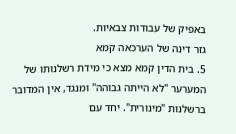באפיק של עבודות צבאיות.
גזר דינה של הערכאה קמא
5. בית הדין קמא מצא כי מידת רשלנותו של המערער "לא הייתה גבוהה" ומנגד, אין המדובר ברשלנות "מינורית". יחד עם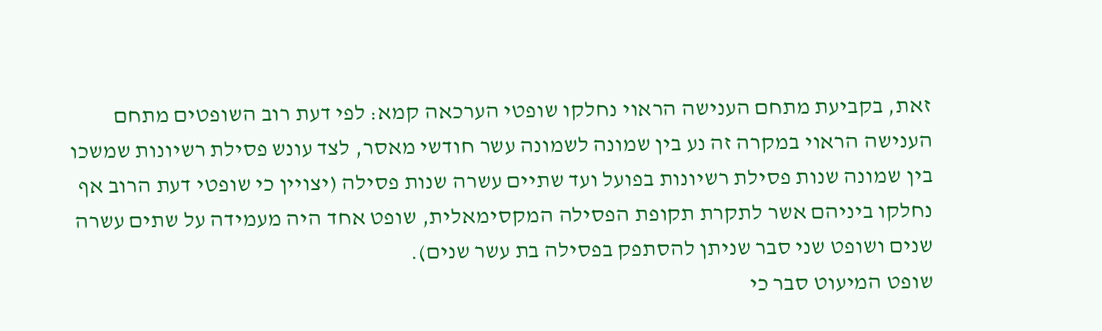זאת, בקביעת מתחם הענישה הראוי נחלקו שופטי הערכאה קמא: לפי דעת רוב השופטים מתחם הענישה הראוי במקרה זה נע בין שמונה לשמונה עשר חודשי מאסר, לצד עונש פסילת רשיונות שמשכו בין שמונה שנות פסילת רשיונות בפועל ועד שתיים עשרה שנות פסילה (יצויין כי שופטי דעת הרוב אף נחלקו ביניהם אשר לתקרת תקופת הפסילה המקסימאלית, שופט אחד היה מעמידה על שתים עשרה שנים ושופט שני סבר שניתן להסתפק בפסילה בת עשר שנים).
שופט המיעוט סבר כי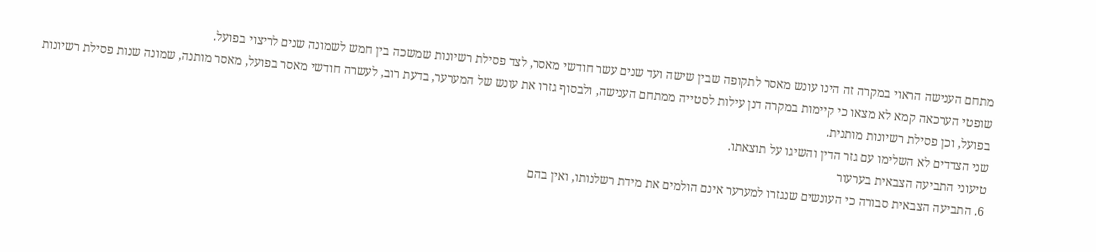מתחם הענישה הראוי במקרה זה הינו עונש מאסר לתקופה שבין שישה ועד שנים עשר חודשי מאסר, לצד פסילת רשיונות שמשכה בין חמש לשמונה שנים לריצוי בפועל.
שופטי הערכאה קמא לא מצאו כי קיימות במקרה דנן עילות לסטייה ממתחם הענישה, ולבסוף גזרו את עונש של המערער, בדעת רוב, לעשרה חודשי מאסר בפועל, מאסר מותנה, שמונה שנות פסילת רשיונות בפועל, וכן פסילת רשיונות מותנית.
שני הצדדים לא השלימו עם גזר הדין והשיגו על תוצאתו.
טיעוני התביעה הצבאית בערעור
6. התביעה הצבאית סבורה כי העונשים שנגזרו למערער אינם הולמים את מידת רשלנותו, ואין בהם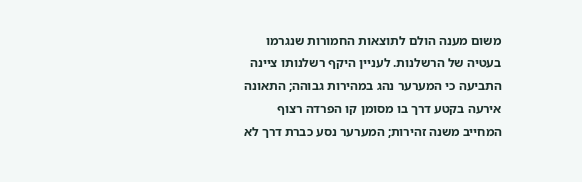משום מענה הולם לתוצאות החמורות שנגרמו בעטיה של הרשלנות. לעניין היקף רשלנותו ציינה התביעה כי המערער נהג במהירות גבוהה; התאונה אירעה בקטע דרך בו מסומן קו הפרדה רצוף המחייב משנה זהירות; המערער נסע כברת דרך לא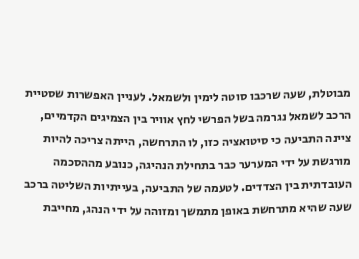מבוטלת, שעה שרכבו סוטה לימין ולשמאל. לעניין האפשרות שסטיית הרכב לשמאל נגרמה בשל הפרשי לחץ אוויר בין הצמיגים הקדמיים, ציינה התביעה כי סיטואציה כזו, לו התרחשה, הייתה צריכה להיות מורגשת על ידי המערער כבר בתחילת הנהיגה, כנובע מההסכמה העובדתית בין הצדדים. לטעמה של התביעה, בעייתיות השליטה ברכב שעה שהיא מתרחשת באופן מתמשך ומזוהה על ידי הנהג, מחייבת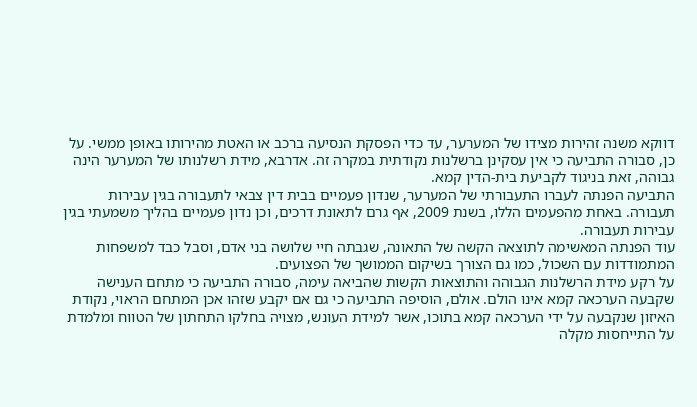דווקא משנה זהירות מצידו של המערער, עד כדי הפסקת הנסיעה ברכב או האטת מהירותו באופן ממשי. על כן, סבורה התביעה כי אין עסקינן ברשלנות נקודתית במקרה זה. אדרבא, מידת רשלנותו של המערער הינה גבוהה, זאת בניגוד לקביעת בית-הדין קמא.
התביעה הפנתה לעברו התעבורתי של המערער, שנדון פעמיים בבית דין צבאי לתעבורה בגין עבירות תעבורה. באחת מהפעמים הללו, בשנת 2009, אף גרם לתאונת דרכים, וכן נדון פעמיים בהליך משמעתי בגין עבירות תעבורה.
עוד הפנתה המאשימה לתוצאה הקשה של התאונה, שגבתה חיי שלושה בני אדם, וסבל כבד למשפחות המתמודדות עם השכול, כמו גם הצורך בשיקום הממושך של הפצועים.
על רקע מידת הרשלנות הגבוהה והתוצאות הקשות שהביאה עימה, סבורה התביעה כי מתחם הענישה שקבעה הערכאה קמא אינו הולם. אולם, הוסיפה התביעה כי גם אם יקבע שזהו אכן המתחם הראוי, נקודת האיזון שנקבעה על ידי הערכאה קמא בתוכו, אשר למידת העונש, מצויה בחלקו התחתון של הטווח ומלמדת על התייחסות מקלה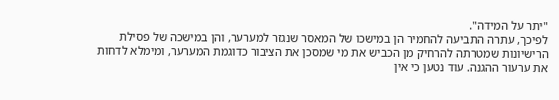"יתר על המידה".
לפיכך, עתרה התביעה להחמיר הן במישכו של המאסר שנגזר למערער, והן במישכה של פסילת הרישיונות שמטרתה להרחיק מן הכביש את מי שמסכן את הציבור כדוגמת המערער, ומימלא לדחות את ערעור ההגנה. עוד נטען כי אין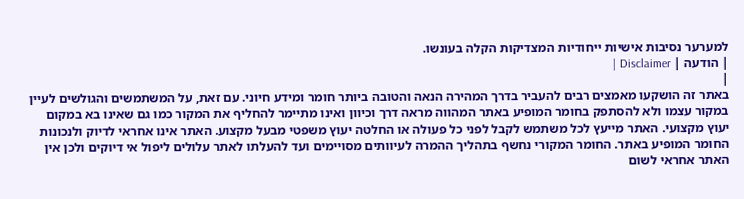למערער נסיבות אישיות ייחודיות המצדיקות הקלה בעונשו.
| הודעה | Disclaimer |
|
באתר זה הושקעו מאמצים רבים להעביר בדרך המהירה הנאה והטובה ביותר חומר ומידע חיוני. עם זאת, על המשתמשים והגולשים לעיין במקור עצמו ולא להסתפק בחומר המופיע באתר המהווה מראה דרך וכיוון ואינו מתיימר להחליף את המקור כמו גם שאינו בא במקום יעוץ מקצועי. האתר מייעץ לכל משתמש לקבל לפני כל פעולה או החלטה יעוץ משפטי מבעל מקצוע. האתר אינו אחראי לדיוק ולנכונות החומר המופיע באתר. החומר המקורי נחשף בתהליך ההמרה לעיוותים מסויימים ועד להעלתו לאתר עלולים ליפול אי דיוקים ולכן אין האתר אחראי לשום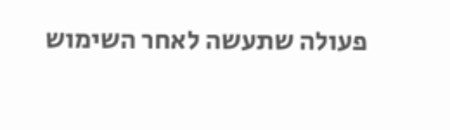פעולה שתעשה לאחר השימוש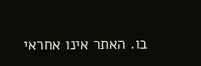בו. האתר אינו אחראי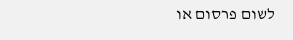לשום פרסום או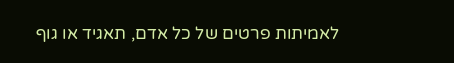לאמיתות פרטים של כל אדם, תאגיד או גוף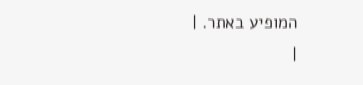המופיע באתר. |
|